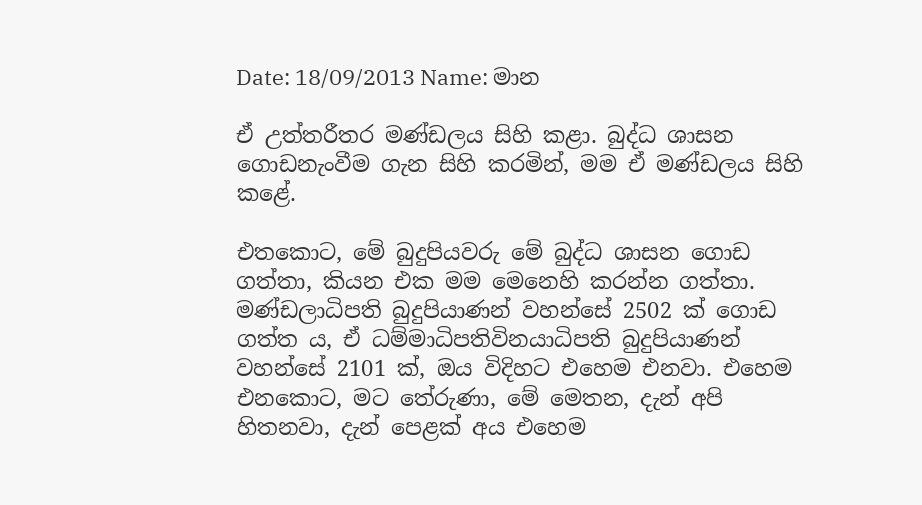Date: 18/09/2013 Name: මාන

ඒ උත්තරීතර මණ්ඩලය සිහි කළා. බුද්ධ ශාසන ගොඩනැංවීම ගැන සිහි කරමින්, මම ඒ මණ්ඩලය සිහි කළේ.

එතකොට, මේ බුදුපියවරු මේ බුද්ධ ශාසන ගොඩ ගත්තා, කියන එක මම මෙනෙහි කරන්න ගත්තා. මණ්ඩලාධිපති බුදුපියාණන් වහන්සේ 2502 ක් ගොඩ ගත්ත ය, ඒ ධම්මාධිපතිවිනයාධිපති බුදුපියාණන් වහන්සේ 2101 ක්, ඔය විදිහට එහෙම එනවා. එහෙම එනකොට, මට තේරුණා, මේ මෙතන, දැන් අපි හිතනවා, දැන් පෙළක් අය එහෙම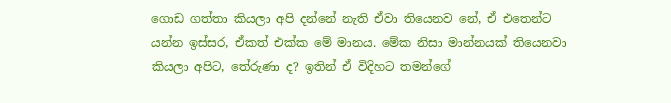ගොඩ ගත්තා කියලා අපි දන්නේ නැති ඒවා තියෙනව නේ, ඒ එතෙන්ට යන්න ඉස්සර, ඒකත් එක්ක මේ මානය. මේක නිසා මාන්නයක් තියෙනවා කියලා අපිට, තේරුණා ද? ඉතින් ඒ විදිහට තමන්ගේ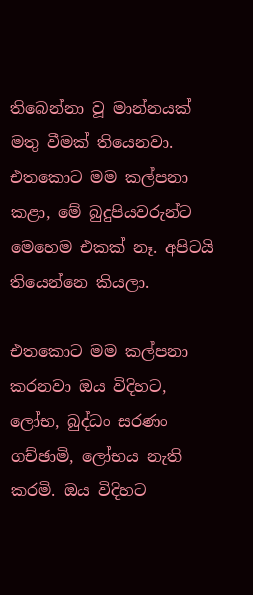තිබෙන්නා වූ මාන්නයක් මතු වීමක් තියෙනවා. එතකොට මම කල්පනා කළා, මේ බුදුපියවරුන්ට මෙහෙම එකක් නෑ. අපිටයි තියෙන්නෙ කියලා.

එතකොට මම කල්පනා කරනවා ඔය විදිහට, ලෝභ, බුද්ධං සරණං ගච්ඡාමි, ලෝභය නැති කරමි. ඔය විදිහට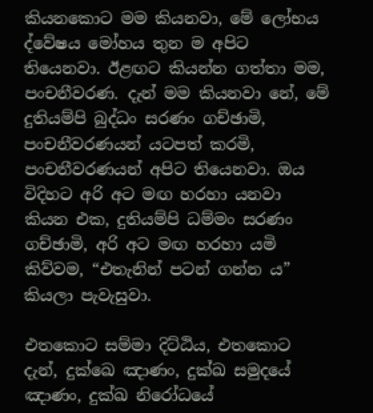කියනකොට මම කියනවා, මේ ලෝභය ද්වේෂය මෝහය තුන ම අපිට තියෙනවා. ඊළඟට කියන්න ගත්තා මම, පංචනීවරණ. දැන් මම කියනවා නේ, මේ දුතියම්පි බුද්ධං සරණං ගච්ඡාමි, පංචනීවරණයන් යටපත් කරමි, පංචනීවරණයන් අපිට තියෙනවා. ඔය විදිහට අරි අට මඟ හරහා යනවා කියන එක, දුතියම්පි ධම්මං සරණං ගච්ඡාමි, අරි අට මඟ හරහා යමි කිව්වම, “එතැනින් පටන් ගන්න ය” කියලා පැවැසුවා.

එතකොට සම්මා දිට්ඨිය, එතකොට දැන්, දුක්‌ඛෙ ඤාණං, දුක්ඛ සමුදයේ ඤාණං, දුක්ඛ නිරෝධයේ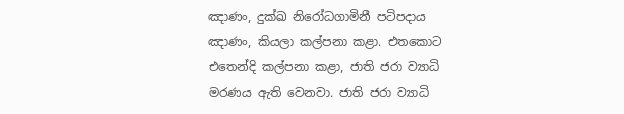ඤාණං, දුක්ඛ නිරෝධගාමිනී පටිපදාය ඤාණං, කියලා කල්පනා කළා. එතකොට එතෙන්දි කල්පනා කළා, ජාති ජරා ව්‍යාධි මරණය ඇති වෙනවා. ජාති ජරා ව්‍යාධි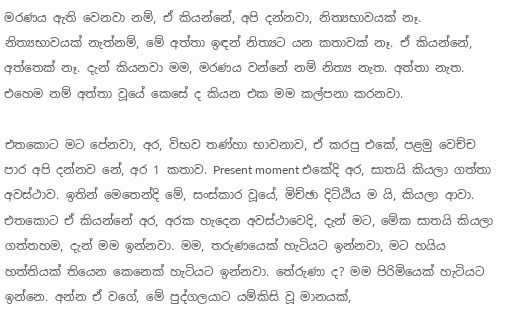මරණය ඇති වෙනවා නම්, ඒ කියන්නේ, අපි දන්නවා, නිත්‍යභාවයක් නෑ. නිත්‍යභාවයක් නැත්නම්, මේ අත්තා ඉඳන් නිත්‍යට යන කතාවක් නෑ. ඒ කියන්නේ, අත්තෙක් නෑ. දැන් කියනවා මම, මරණය වන්නේ නම් නිත්‍ය නැත. අත්තා නැත. එහෙම නම් අත්තා වූයේ කෙසේ ද කියන එක මම කල්පනා කරනවා.

එතකොට මට පේනවා, අර, විභව තණ්හා භාවනාව, ඒ කරපු එකේ, පළමු වෙච්ච පාර අපි දන්නව නේ, අර 1 කතාව. Present moment එකේදි අර, සාතයි කියලා ගත්තා අවස්ථාව. ඉතින් මෙතෙන්දි මේ, සංස්කාර වූයේ, මිච්ඡා දිට්ඨිය ම යි, කියලා ආවා. එතකොට ඒ කියන්නේ අර, අරක හැදෙන අවස්ථාවෙදි, දැන් මට, මේක සාතයි කියලා ගත්තහම, දැන් මම ඉන්නවා. මම, තරුණයෙක් හැටියට ඉන්නවා, මට හයිය හත්තියක් තියෙන කෙනෙක් හැටියට ඉන්නවා. තේරුණා ද? මම පිරිමියෙක් හැටියට ඉන්නෙ. අන්න ඒ වගේ, මේ පුද්ගලයාට යම්කිසි වූ මානයක්,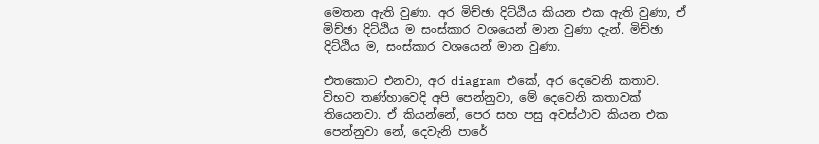මෙතන ඇති වුණා. අර මිච්ඡා දිට්ඨිය කියන එක ඇති වුණා, ඒ මිච්ඡා දිට්ඨිය ම සංස්කාර වශයෙන් මාන වුණා දැන්. මිච්ඡා දිට්ඨිය ම, සංස්කාර වශයෙන් මාන වුණා.

එතකොට එනවා, අර diagram එකේ, අර දෙවෙනි කතාව. විභව තණ්හාවෙදි අපි පෙන්නුවා, මේ දෙවෙනි කතාවක් තියෙනවා. ඒ කියන්නේ, පෙර සහ පසු අවස්ථාව කියන එක පෙන්නුවා නේ, දෙවැනි පාරේ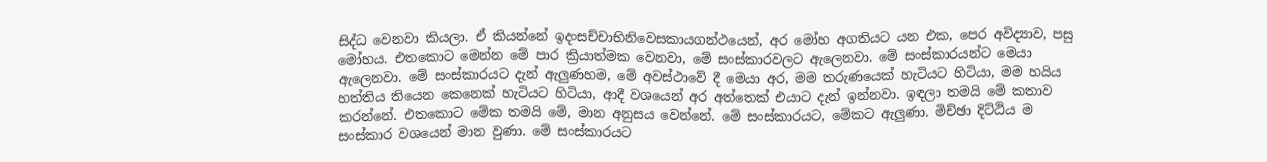සිද්ධ වෙනවා කියලා. ඒ කියන්නේ ඉදංසච්චාභිනිවෙසකායගන්ථයෙන්, අර මෝහ අගතියට යන එක, පෙර අවිද්‍යාව, පසු මෝහය. එතකොට මෙන්න මේ පාර ක්‍රියාත්මක වෙනවා, මේ සංස්කාරවලට ඇලෙනවා. මේ සංස්කාරයන්ට මෙයා ඇලෙනවා. මේ සංස්කාරයට දැන් ඇලුණහම, මේ අවස්ථාවේ දී මෙයා අර, මම තරුණයෙක් හැටියට හිටියා, මම හයිය හත්තිය තියෙන කෙනෙක් හැටියට හිටියා, ආදී වශයෙන් අර අත්තෙක් එයාට දැන් ඉන්නවා. ඉඳලා තමයි මේ කතාව කරන්නේ. එතකොට මේක තමයි මේ, මාන අනුසය වෙන්නේ. මේ සංස්කාරයට, මේකට ඇලුණා. මිච්ඡා දිට්ඨිය ම සංස්කාර වශයෙන් මාන වුණා. මේ සංස්කාරයට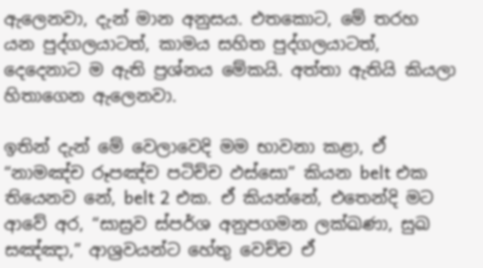ඇලෙනවා, දැන් මාන අනුසය. එතකොට, මේ තරහ යන පුද්ගලයාටත්, කාමය සහිත පුද්ගලයාටත්, දෙදෙනාට ම ඇති ප්‍රශ්නය මේකයි. අත්තා ඇතියි කියලා හිතාගෙන ඇලෙනවා.

ඉතින් දැන් මේ වෙලාවෙදි මම භාවනා කළා, ඒ “නාමඤ්ච රූපඤ්ච පටිච්ච ඵස්සො” කියන belt එක තියෙනව නේ, belt 2 එක. ඒ කියන්නේ, එතෙන්දි මට ආවේ අර, “සාස්‍රව ස්පර්ශ අනුපගමන ලක්ඛණා, සුඛ සඤ්ඤා,” ආශ්‍රවයන්ට හේතු වෙච්ච ඒ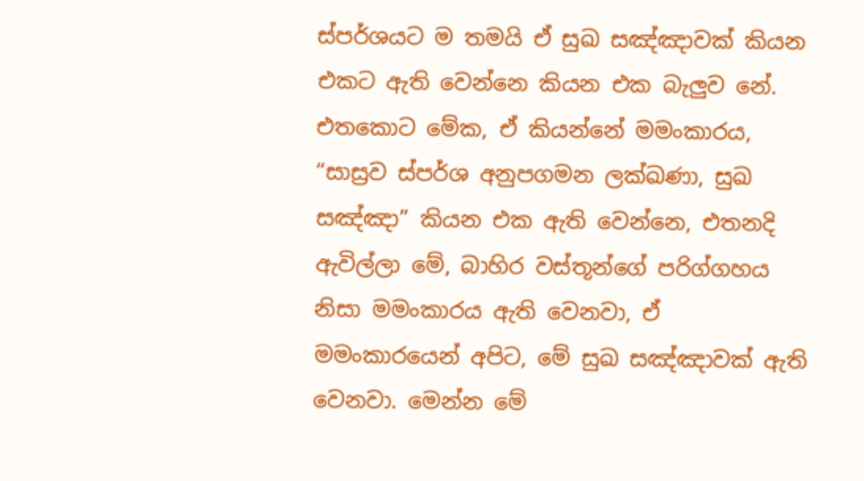ස්පර්ශයට ම තමයි ඒ සුඛ සඤ්ඤාවක් කියන එකට ඇති වෙන්නෙ කියන එක බැලුව නේ. එතකොට මේක, ඒ කියන්නේ මමංකාරය, “සාස්‍රව ස්පර්ශ අනුපගමන ලක්ඛණා, සුඛ සඤ්ඤා” කියන එක ඇති වෙන්නෙ, එතනදි ඇවිල්ලා මේ, බාහිර වස්තූන්ගේ පරිග්ගහය නිසා මමංකාරය ඇති වෙනවා, ඒ මමංකාරයෙන් අපිට, මේ සුඛ සඤ්ඤාවක් ඇති වෙනවා. මෙන්න මේ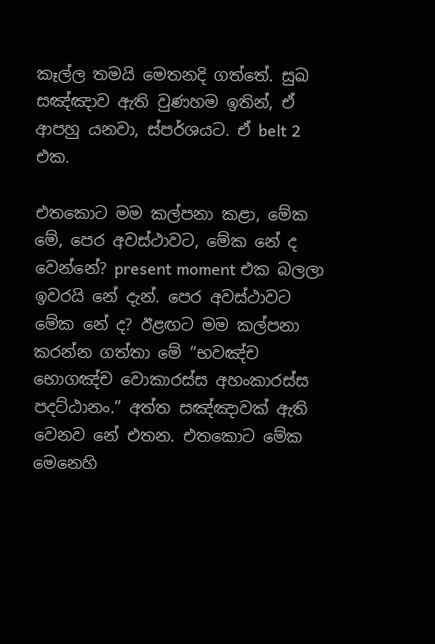කෑල්ල තමයි මෙතනදි ගත්තේ. සුඛ සඤ්ඤාව ඇති වුණහම ඉතින්, ඒ ආපහු යනවා, ස්පර්ශයට. ඒ belt 2 එක.

එතකොට මම කල්පනා කළා, මේක මේ, පෙර අවස්ථාවට, මේක නේ ද වෙන්නේ? present moment එක බලලා ඉවරයි නේ දැන්. පෙර අවස්ථාවට මේක නේ ද? ඊළඟට මම කල්පනා කරන්න ගත්තා මේ “භවඤ්ච භොගඤ්‌ච වොකාරස්ස අහංකාරස්ස පදට්ඨානං.” අත්ත සඤ්ඤාවක් ඇති වෙනව නේ එතන. එතකොට මේක මෙනෙහි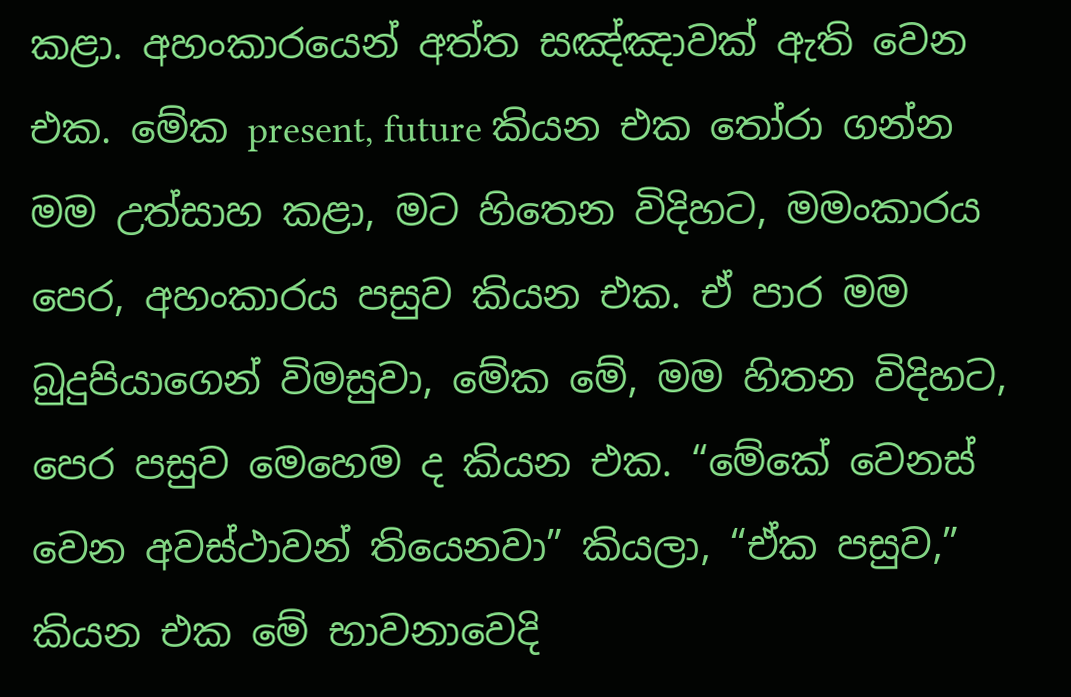කළා. අහංකාරයෙන් අත්ත සඤ්ඤාවක් ඇති වෙන එක. මේක present, future කියන එක තෝරා ගන්න මම උත්සාහ කළා, මට හිතෙන විදිහට, මමංකාරය පෙර, අහංකාරය පසුව කියන එක. ඒ පාර මම බුදුපියාගෙන් විමසුවා, මේක මේ, මම හිතන විදිහට, පෙර පසුව මෙහෙම ද කියන එක. “මේකේ වෙනස් වෙන අවස්ථාවන් තියෙනවා” කියලා, “ඒක පසුව,” කියන එක මේ භාවනාවෙදි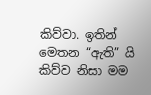කිව්වා. ඉතින් මෙතන “ඇති” යි කිව්ව නිසා මම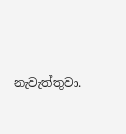නැවැත්තුවා.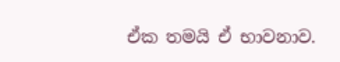ඒක තමයි ඒ භාවනාව.